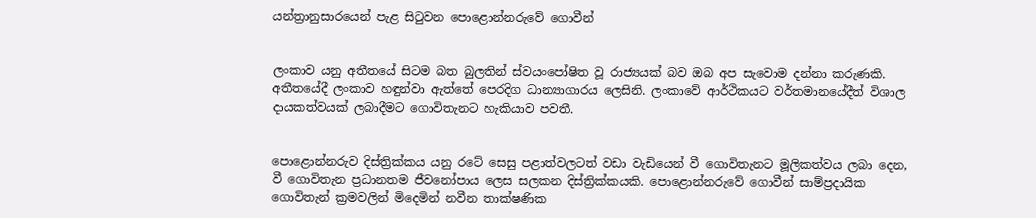යන්ත්‍රානුසාරයෙන් පැළ සිටුවන පොළොන්නරුවේ ගොවීන්


ලංකාව යනු අතීතයේ සිටම බත බුලතින් ස්වයංපෝෂිත වූ රාජ්‍යයක් බව ඔබ අප සැවොම දන්නා කරුණකි. අතීතයේදී ලංකාව හඳුන්වා ඇත්තේ පෙරදිග ධාන්‍යාගාරය ලෙසිනි. ලංකාවේ ආර්ථිකයට වර්තමානයේදීත් විශාල දායකත්වයක් ලබාදීමට ගොවිතැනට හැකියාව පවතී.


පොළොන්නරුව දිස්ත්‍රික්කය යනු රටේ සෙසු පළාත්වලටත් වඩා වැඩියෙන් වී ගොවිතැනට මූලිකත්වය ලබා දෙන, වී ගොවිතැන ප්‍රධානතම ජීවනෝපාය ලෙස සලකන දිස්ත්‍රික්කයකි. පොළොන්නරුවේ ගොවීන් සාම්ප්‍රදායික ගොවිතැන් ක්‍රමවලින් මිදෙමින් නවීන තාක්ෂණික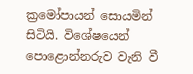ක්‍රමෝපායන් සොයමින් සිටියි. විශේෂයෙන් පොළොන්නරුව වැනි වී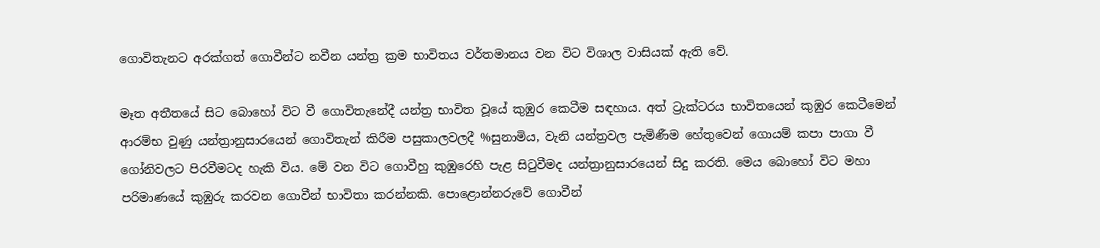ගොවිතැනට අරක්ගත් ගොවීන්ට නවීන යන්ත්‍ර ක්‍රම භාවිතය වර්තමානය වන විට විශාල වාසියක් ඇති වේ.

මෑත අතීතයේ සිට බොහෝ විට වී ගොවිතැනේදී යන්ත්‍ර භාවිත වූයේ කුඹුර කෙටීම සඳහාය. අත් ට්‍රැක්ටරය භාවිතයෙන් කුඹුර කෙටීමෙන් ආරම්භ වුණු යන්ත්‍රානුසාරයෙන් ගොවිතැන් කිරීම පසුකාලවලදී %සුනාමිය, වැනි යන්ත්‍රවල පැමිණීම හේතුවෙන් ගොයම් කපා පාගා වී ගෝනිවලට පිරවීමටද හැකි විය. මේ වන විට ගොවීහු කුඹුරෙහි පැළ සිටුවීමද යන්ත්‍රානුසාරයෙන් සිදු කරති. මෙය බොහෝ විට මහා පරිමාණයේ කුඹුරු කරවන ගොවීන් භාවිතා කරන්නකි. පොළොන්නරුවේ ගොවීන්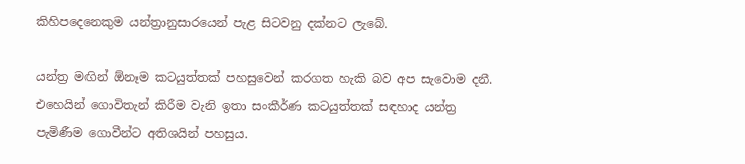කිහිපදෙනෙකුම යන්ත්‍රානුසාරයෙන් පැළ සිටවනු දක්නට ලැබේ.

යන්ත්‍ර මඟින් ඕනෑම කටයුත්තක් පහසුවෙන් කරගත හැකි බව අප සැවොම දනී. එහෙයින් ගොවිතැන් කිරීම වැනි ඉතා සංකීර්ණ කටයුත්තක් සඳහාද යන්ත්‍ර පැමිණීම ගොවීන්ට අතිශයින් පහසුය.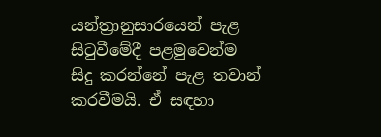යන්ත්‍රානුසාරයෙන් පැළ සිටුවීමේදී පළමුවෙන්ම සිදු කරන්නේ පැළ තවාන් කරවීමයි. ඒ සඳහා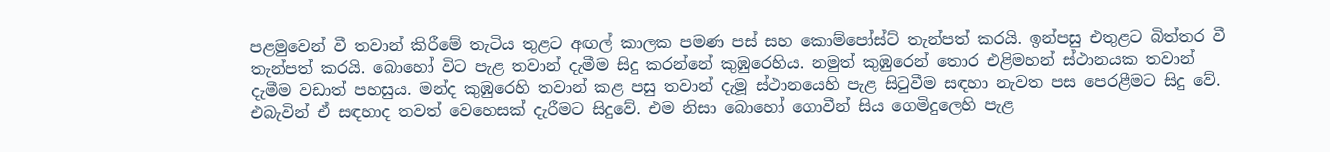පළමුවෙන් වී තවාන් කිරීමේ තැටිය තුළට අඟල් කාලක පමණ පස් සහ කොම්පෝස්ට් තැන්පත් කරයි. ඉන්පසු එතුළට බිත්තර වී තැන්පත් කරයි. බොහෝ විට පැළ තවාන් දැමීම සිදු කරන්නේ කුඹුරෙහිය. නමුත් කුඹුරෙන් තොර එළිමහන් ස්ථානයක තවාන් දැමීම වඩාත් පහසුය. මන්ද කුඹුරෙහි තවාන් කළ පසු තවාන් දැමූ ස්ථානයෙහි පැළ සිටුවීම සඳහා නැවත පස පෙරළීමට සිදු වේ. එබැවින් ඒ සඳහාද තවත් වෙහෙසක් දැරීමට සිදුවේ. එම නිසා බොහෝ ගොවීන් සිය ගෙමිදුලෙහි පැළ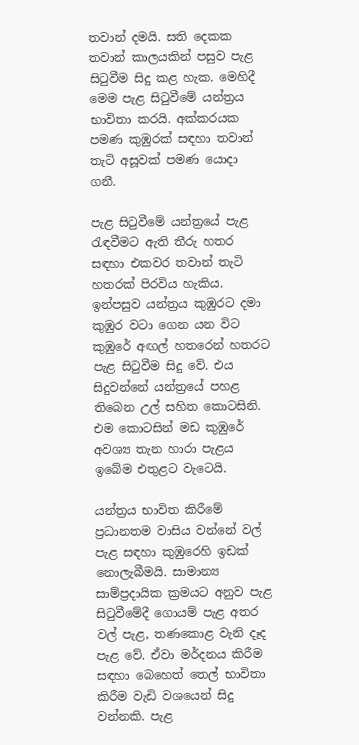තවාන් දමයි. සති දෙකක තවාන් කාලයකින් පසුව පැළ සිටුවීම සිදු කළ හැක. මෙහිදී මෙම පැළ සිටුවීමේ යන්ත්‍රය භාවිතා කරයි. අක්කරයක පමණ කුඹුරක් සඳහා තවාන් තැටි අසූවක් පමණ යොදා ගනී.

පැළ සිටුවීමේ යන්ත්‍රයේ පැළ රැඳවීමට ඇති තීරු හතර සඳහා එකවර තවාන් තැටි හතරක් පිරවිය හැකිය. ඉන්පසුව යන්ත්‍රය කුඹුරට දමා කුඹුර වටා ගෙන යන විට කුඹුරේ අඟල් හතරෙන් හතරට පැළ සිටුවීම සිදු වේ. එය සිදුවන්නේ යන්ත්‍රයේ පහළ තිබෙන උල් සහිත කොටසිනි. එම කොටසින් මඩ කුඹුරේ අවශ්‍ය තැන හාරා පැළය ඉබේම එතුළට වැටෙයි.

යන්ත්‍රය භාවිත කිරීමේ ප්‍රධානතම වාසිය වන්නේ වල් පැළ සඳහා කුඹුරෙහි ඉඩක් නොලැබීමයි. සාමාන්‍ය සාම්ප්‍රදායික ක්‍රමයට අනුව පැළ සිටුවීමේදී ගොයම් පැළ අතර වල් පැළ, තණකොළ වැනි දෑද පැළ වේ. ඒවා මර්දනය කිරීම සඳහා බෙහෙත් තෙල් භාවිතා කිරීම වැඩි වශයෙන් සිදු වන්නකි. පැළ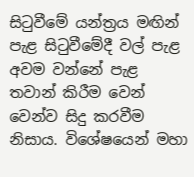සිටුවීමේ යන්ත්‍රය මඟින් පැළ සිටුවීමේදී වල් පැළ අවම වන්නේ පැළ තවාන් කිරීම වෙන් වෙන්ව සිදු කරවීම නිසාය. විශේෂයෙන් මහා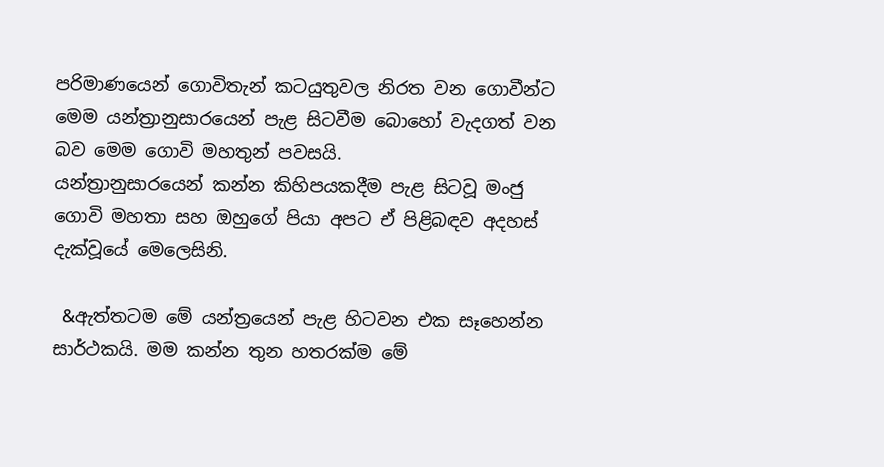පරිමාණයෙන් ගොවිතැන් කටයුතුවල නිරත වන ගොවීන්ට මෙම යන්ත්‍රානුසාරයෙන් පැළ සිටවීම බොහෝ වැදගත් වන බව මෙම ගොවි මහතුන් පවසයි.
යන්ත්‍රානුසාරයෙන් කන්න කිහිපයකදීම පැළ සිටවූ මංජු ගොවි මහතා සහ ඔහුගේ පියා අපට ඒ පිළිබඳව අදහස් දැක්වූයේ මෙලෙසිනි.

 &ඇත්තටම මේ යන්ත්‍රයෙන් පැළ හිටවන එක සෑහෙන්න සාර්ථකයි. මම කන්න තුන හතරක්ම මේ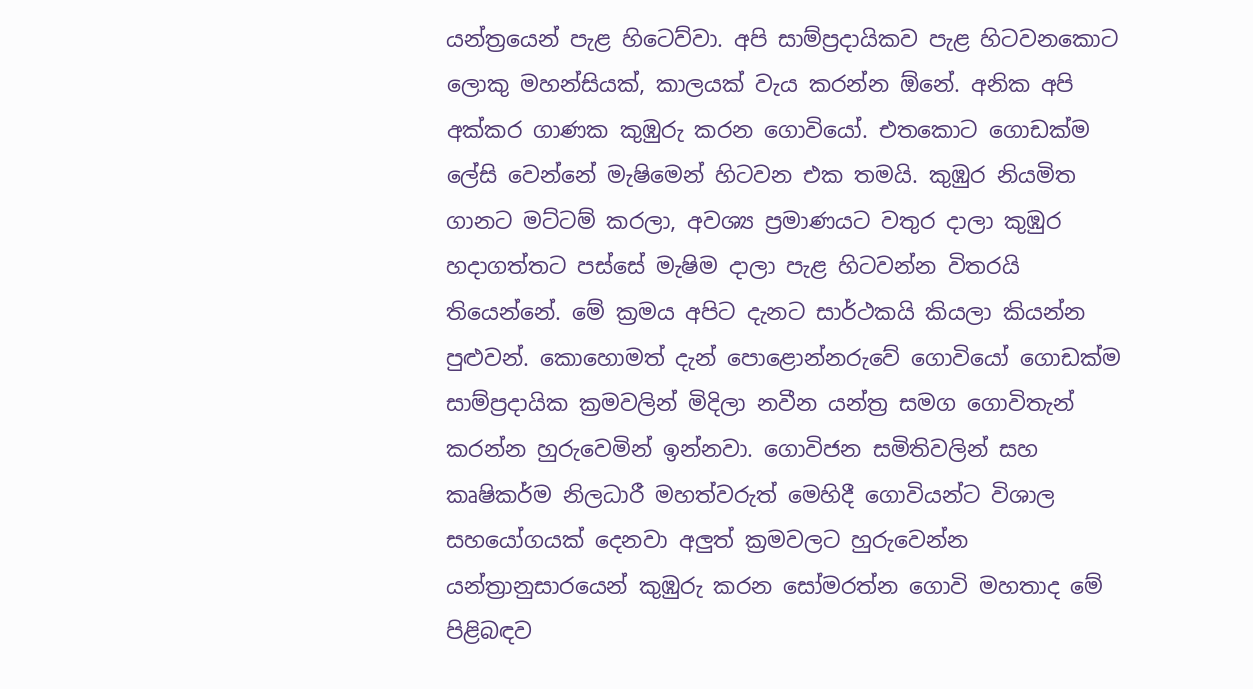යන්ත්‍රයෙන් පැළ හිටෙව්වා. අපි සාම්ප්‍රදායිකව පැළ හිටවනකොට ලොකු මහන්සියක්, කාලයක් වැය කරන්න ඕනේ. අනික අපි අක්කර ගාණක කුඹුරු කරන ගොවියෝ. එතකොට ගොඩක්ම ලේසි වෙන්නේ මැෂිමෙන් හිටවන එක තමයි. කුඹුර නියමිත ගානට මට්ටම් කරලා, අවශ්‍ය ප්‍රමාණයට වතුර දාලා කුඹුර හදාගත්තට පස්සේ මැෂිම දාලා පැළ හිටවන්න විතරයි තියෙන්නේ. මේ ක්‍රමය අපිට දැනට සාර්ථකයි කියලා කියන්න පුළුවන්. කොහොමත් දැන් පොළොන්නරුවේ ගොවියෝ ගොඩක්ම සාම්ප්‍රදායික ක්‍රමවලින් මිදිලා නවීන යන්ත්‍ර සමග ගොවිතැන් කරන්න හුරුවෙමින් ඉන්නවා. ගොවිජන සමිතිවලින් සහ කෘෂිකර්ම නිලධාරී මහත්වරුත් මෙහිදී ගොවියන්ට විශාල සහයෝගයක් දෙනවා අලුත් ක්‍රමවලට හුරුවෙන්න යන්ත්‍රානුසාරයෙන් කුඹුරු කරන සෝමරත්න ගොවි මහතාද මේ පිළිබඳව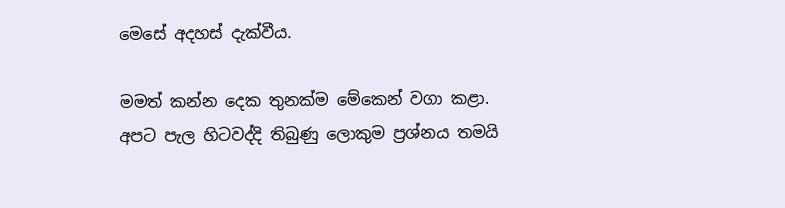මෙසේ අදහස් දැක්වීය.

මමත් කන්න දෙක තුනක්ම මේකෙන් වගා කළා. අපට පැල හිටවද්දි තිබුණු ලොකුම ප්‍රශ්නය තමයි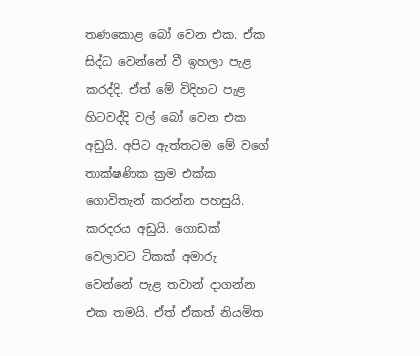තණකොළ බෝ වෙන එක. ඒක සිද්ධ වෙන්නේ වී ඉහලා පැළ කරද්දි. ඒත් මේ විදිහට පැළ හිටවද්දි වල් බෝ වෙන එක අඩුයි. අපිට ඇත්තටම මේ වගේ තාක්ෂණික ක්‍රම එක්ක ගොවිතැන් කරන්න පහසුයි. කරදරය අඩුයි. ගොඩක් වෙලාවට ටිකක් අමාරු වෙන්නේ පැළ තවාන් දාගන්න එක තමයි. ඒත් ඒකත් නියමිත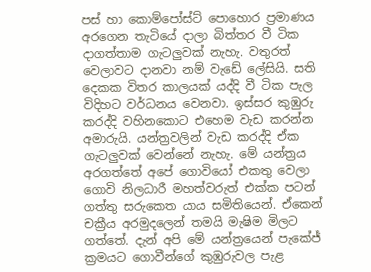පස් හා කොම්පෝස්ට් පොහොර ප්‍රමාණය අරගෙන තැටියේ දාලා බිත්තර වී ටික දාගත්තාම ගැටලුවක් නැහැ. වතුරත් වෙලාවට දානවා නම් වැඩේ ලේසියි. සති දෙකක විතර කාලයක් යද්දි වී ටික පැල විදිහට වර්ධනය වෙනවා. ඉස්සර කුඹුරු කරද්දි වහිනකොට එහෙම වැඩ කරන්න අමාරුයි. යන්ත්‍රවලින් වැඩ කරද්දි ඒක ගැටලුවක් වෙන්නේ නැහැ. මේ යන්ත්‍රය අරගත්තේ අපේ ගොවියෝ එකතු වෙලා ගොවි නිලධාරී මහත්වරුත් එක්ක පටන් ගත්තු සරුකෙත යාය සමිතියෙන්. ඒකෙන් චක්‍රීය අරමුදලෙන් තමයි මැෂිම මිලට ගත්තේ. දැන් අපි මේ යන්ත්‍රයෙන් පැකේජ් ක්‍රමයට ගොවීන්ගේ කුඹුරුවල පැළ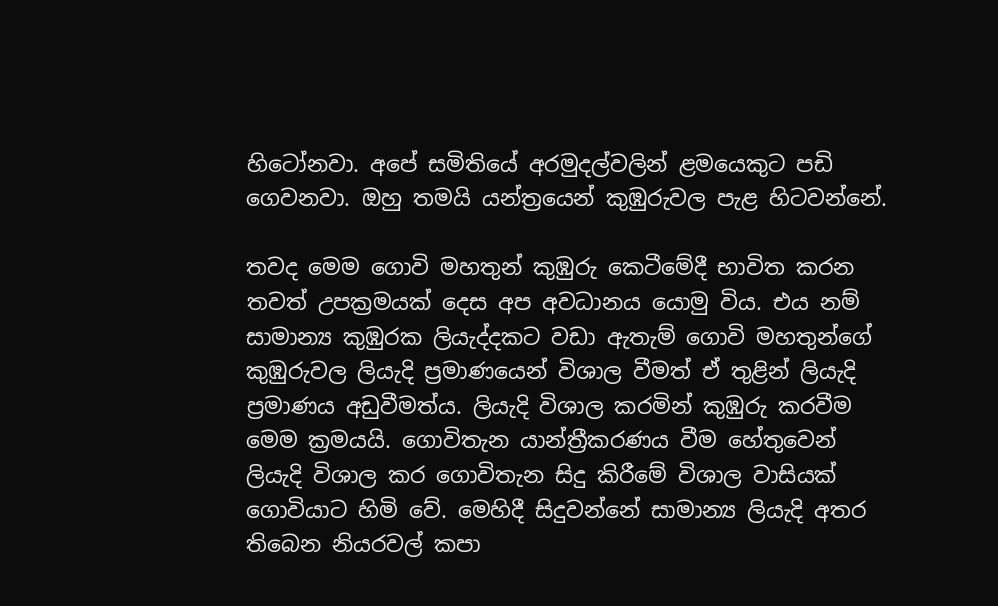හිටෝනවා. අපේ සමිතියේ අරමුදල්වලින් ළමයෙකුට පඩි ගෙවනවා. ඔහු තමයි යන්ත්‍රයෙන් කුඹුරුවල පැළ හිටවන්නේ.

තවද මෙම ගොවි මහතුන් කුඹුරු කෙටීමේදී භාවිත කරන තවත් උපක්‍රමයක් දෙස අප අවධානය යොමු විය. එය නම් සාමාන්‍ය කුඹුරක ලියැද්දකට වඩා ඇතැම් ගොවි මහතුන්ගේ කුඹුරුවල ලියැදි ප්‍රමාණයෙන් විශාල වීමත් ඒ තුළින් ලියැදි ප්‍රමාණය අඩුවීමත්ය. ලියැදි විශාල කරමින් කුඹුරු කරවීම මෙම ක්‍රමයයි. ගොවිතැන යාන්ත්‍රීකරණය වීම හේතුවෙන් ලියැදි විශාල කර ගොවිතැන සිදු කිරීමේ විශාල වාසියක් ගොවියාට හිමි වේ. මෙහිදී සිදුවන්නේ සාමාන්‍ය ලියැදි අතර තිබෙන නියරවල් කපා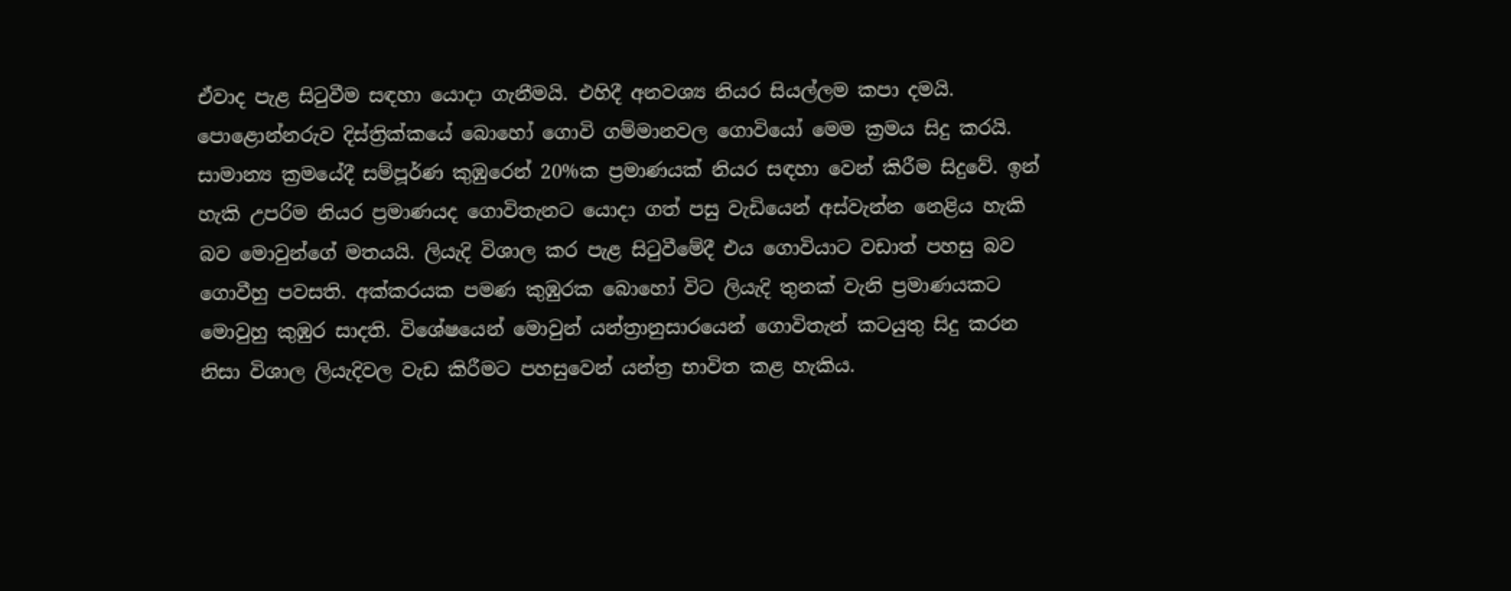ඒවාද පැළ සිටුවීම සඳහා යොදා ගැනීමයි. එහිදී අනවශ්‍ය නියර සියල්ලම කපා දමයි.  පොළොන්නරුව දිස්ත්‍රික්කයේ බොහෝ ගොවි ගම්මානවල ගොවියෝ මෙම ක්‍රමය සිදු කරයි. සාමාන්‍ය ක්‍රමයේදී සම්පූර්ණ කුඹුරෙන් 20%ක ප්‍රමාණයක් නියර සඳහා වෙන් කිරීම සිදුවේ. ඉන් හැකි උපරිම නියර ප්‍රමාණයද ගොවිතැනට යොදා ගත් පසු වැඩියෙන් අස්වැන්න නෙළිය හැකි බව මොවුන්ගේ මතයයි. ලියැදි විශාල කර පැළ සිටුවීමේදී එය ගොවියාට වඩාත් පහසු බව ගොවීහු පවසති. අක්කරයක පමණ කුඹුරක බොහෝ විට ලියැදි තුනක් වැනි ප්‍රමාණයකට මොවුහු කුඹුර සාදති. විශේෂයෙන් මොවුන් යන්ත්‍රානුසාරයෙන් ගොවිතැන් කටයුතු සිදු කරන නිසා විශාල ලියැදිවල වැඩ කිරීමට පහසුවෙන් යන්ත්‍ර භාවිත කළ හැකිය.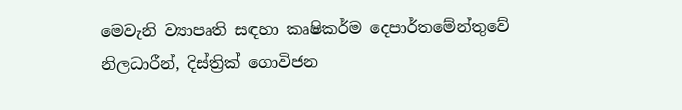මෙවැනි ව්‍යාපෘති සඳහා කෘෂිකර්ම දෙපාර්තමේන්තුවේ නිලධාරීන්, දිස්ත්‍රික් ගොවිජන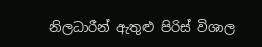නිලධාරීන් ඇතුළු පිරිස් විශාල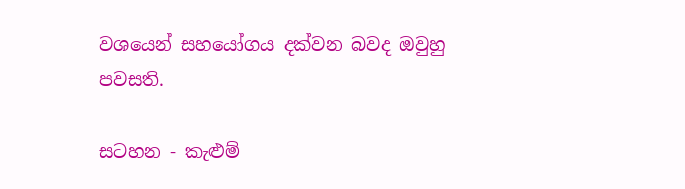වශයෙන් සහයෝගය දක්වන බවද ඔවුහු පවසති.

සටහන - කැළුම්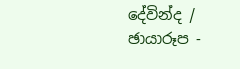දේවින්ද / ඡායාරූප -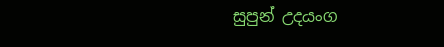සුපුන් උදයංග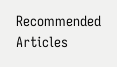Recommended Articles